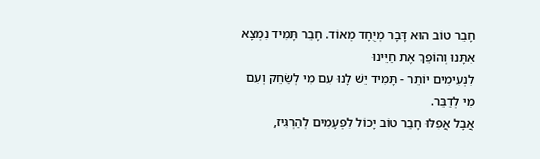חָבֵר טוֹב הוּא דָּבָר מְיֻחָד מְאוֹד. חָבֵר תָּמִיד נִמְצָא אִתָּנוּ וְהוֹפֵךְ אֶת חַיֵּינוּ
לִנְעִימִים יוֹתֵר - תָּמִיד יֵשׁ לָנוּ עִם מִי לְשַׂחֵק וְעִם מִי לְדַבֵּר.
אֲבָל אֲפִלּוּ חָבֵר טוֹב יָכוֹל לִפְעָמִים לְהַרְגִּיז,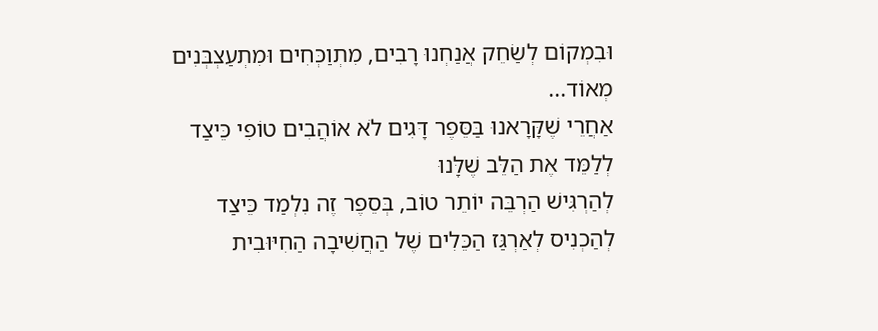וּבִמְקוֹם לְשַׂחֵק אֲנַחְנוּ רָבִים, מִתְוַכְּחִים וּמִתְעַצְבְּנִים מְאוֹד...
אַחֲרֵי שֶׁקָּרָאנוּ בַּסֵּפֶר דָּגִים לֹא אוֹהֲבִים טוֹפִי כֵּיצַד לְלַמֵּד אֶת הַלֵּב שֶׁלָּנוּ
לְהַרְגִּישׁ הַרְבֵּה יוֹתֵר טוֹב, בְּסֵפֶר זֶה נִלְמַד כֵּיצַד לְהַכְנִיס לְאַרְגַּז הַכֵּלִים שֶׁל הַחֲשִׁיבָה הַחִיּוּבִית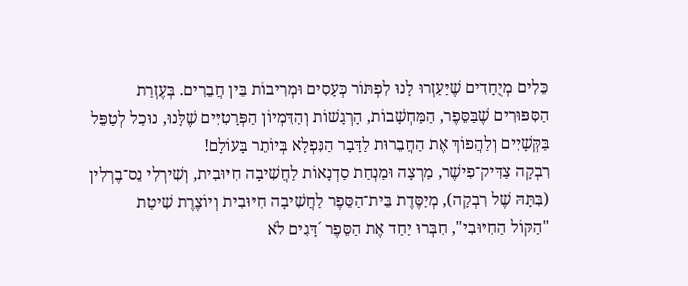כֵּלִים מְיֻחָדִים שֶׁיַּעַזְרוּ לָנוּ לִפְתּוֹר כְּעָסִים וּמְרִיבוֹת בֵּין חֲבֵרִים. בְּעֶזְרַת הַסִּפּוּרִים שֶׁבַּסֵּפֶר, הַמַּחְשָׁבוֹת, הָרְגָשׁוֹת וְהַדִּמְיוֹן הַפְּרָטִיִּים שֶׁלָּנוּ, נוּכַל לְטַפֵּל בַּקְּשָׁיִים וְלַהֲפוֹךְ אֶת הַחֲבֵרוּת לַדָּבָר הַנִּפְלָא בְּיוֹתֵר בָּעוֹלָם!
רִבְקָה צַדִּיק־פִישֶׁר, מַרְצָה וּמַנְחַת סַדְנָאוֹת לַחֲשִׁיבָה חִיּוּבִית, וְשִׁירְלִי נֵס־בֶרְלִין (בִּתָּהּ שֶׁל רִבְקָה), מְיַסֶּדֶת בֵּית־הַסֵּפֶר לַחֲשִׁיבָה חִיּוּבִית וְיוֹצֶרֶת שִׁיטַת
"הַקּוֹל הַחִיּוּבִי", חִבְּרוּ יַחַד אֶת הַסֵּפֶר ´דָּגִים לֹא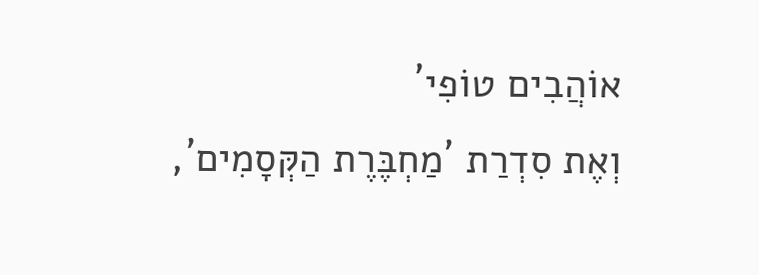אוֹהֲבִים טוֹפִי´
וְאֶת סִדְרַת ´מַחְבֶּרֶת הַקְּסָמִים´,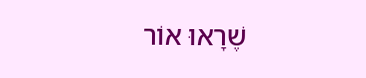שֶׁרָאוּ אוֹר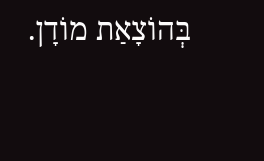בְּהוֹצָאַת מוֹדָן.